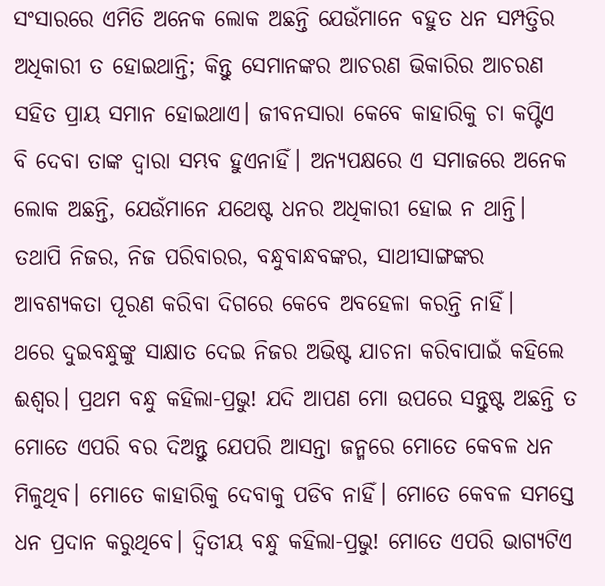ସଂସାରରେ ଏମିତି ଅନେକ ଲୋକ ଅଛନ୍ତି ଯେଉଁମାନେ ବହୁତ ଧନ ସମ୍ପତ୍ତିର ଅଧିକାରୀ ତ ହୋଇଥାନ୍ତି; କିନ୍ତୁ ସେମାନଙ୍କର ଆଚରଣ ଭିକାରିର ଆଚରଣ ସହିତ ପ୍ରାୟ ସମାନ ହୋଇଥାଏ। ଜୀବନସାରା କେବେ କାହାରିକୁ ଚା କପ୍ଟିଏ ବି ଦେବା ତାଙ୍କ ଦ୍ୱାରା ସମ୍ଭବ ହୁଏନାହିଁ। ଅନ୍ୟପକ୍ଷରେ ଏ ସମାଜରେ ଅନେକ ଲୋକ ଅଛନ୍ତି, ଯେଉଁମାନେ ଯଥେଷ୍ଟ ଧନର ଅଧିକାରୀ ହୋଇ ନ ଥାନ୍ତି। ତଥାପି ନିଜର, ନିଜ ପରିବାରର, ବନ୍ଧୁବାନ୍ଧବଙ୍କର, ସାଥୀସାଙ୍ଗଙ୍କର ଆବଶ୍ୟକତା ପୂରଣ କରିବା ଦିଗରେ କେବେ ଅବହେଳା କରନ୍ତି ନାହିଁ।
ଥରେ ଦୁଇବନ୍ଧୁଙ୍କୁ ସାକ୍ଷାତ ଦେଇ ନିଜର ଅଭିଷ୍ଟ ଯାଚନା କରିବାପାଇଁ କହିଲେ ଈଶ୍ୱର। ପ୍ରଥମ ବନ୍ଧୁ କହିଲା-ପ୍ରଭୁ! ଯଦି ଆପଣ ମୋ ଉପରେ ସନ୍ତୁଷ୍ଟ ଅଛନ୍ତି ତ ମୋତେ ଏପରି ବର ଦିଅନ୍ତୁ ଯେପରି ଆସନ୍ତା ଜନ୍ମରେ ମୋତେ କେବଳ ଧନ ମିଳୁଥିବ। ମୋତେ କାହାରିକୁ ଦେବାକୁ ପଡିବ ନାହିଁ। ମୋତେ କେବଳ ସମସ୍ତେ ଧନ ପ୍ରଦାନ କରୁଥିବେ। ଦ୍ୱିତୀୟ ବନ୍ଧୁ କହିଲା-ପ୍ରଭୁ! ମୋତେ ଏପରି ଭାଗ୍ୟଟିଏ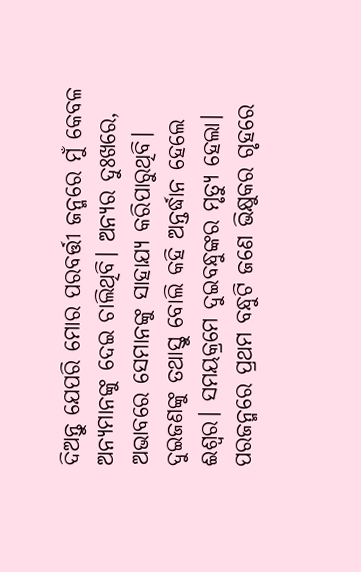ଦିଅନ୍ତୁ ଯେପରି ମୋର ପରବର୍ତ୍ତୀ ଜନ୍ମରେ ମୁଁ କେବଳ ଅନ୍ୟମାନଙ୍କୁ ଦେଇ ଚାଲିଥିବି। ଅନ୍ୟର ଦୁଃଖରେ, ଅଭାବରେ ସେମାନଙ୍କୁ ସାହାଯ୍ୟ କରିପାରୁଥିବି। ଦୁଇଜଣଙ୍କୁ ତଥାସ୍ତୁ ବୋଲି କହି ଅନ୍ତର୍ଦ୍ଧାନ ହେଲେ ଈଶ୍ୱର। ସମୟକ୍ରମେ ଦୁଇବନ୍ଧୁଙ୍କର ମୃତ୍ୟୁ ହେଲା। ପରଜନ୍ମରେ ପ୍ରଥମ ବନ୍ଧୁଟି ଜଣେ ଭିକ୍ଷୁକର ଗୃହରେ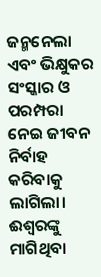ଜନ୍ମନେଲା ଏବଂ ଭିକ୍ଷୁକର ସଂସ୍କାର ଓ ପରମ୍ପରା ନେଇ ଜୀବନ ନିର୍ବାହ କରିବାକୁ ଲାଗିଲା। ଈଶ୍ୱରଙ୍କୁ ମାଗିଥିବା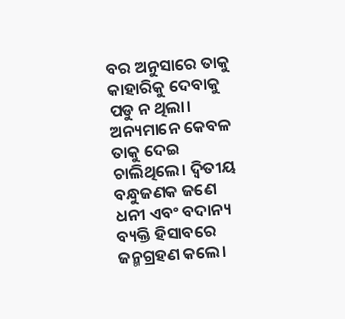ବର ଅନୁସାରେ ତାକୁ କାହାରିକୁ ଦେବାକୁ ପଡୁ ନ ଥିଲା। ଅନ୍ୟମାନେ କେବଳ ତାକୁ ଦେଇ ଚାଲିଥିଲେ। ଦ୍ୱିତୀୟ ବନ୍ଧୁଜଣକ ଜଣେ ଧନୀ ଏବଂ ବଦାନ୍ୟ ବ୍ୟକ୍ତି ହିସାବରେ ଜନ୍ମଗ୍ରହଣ କଲେ।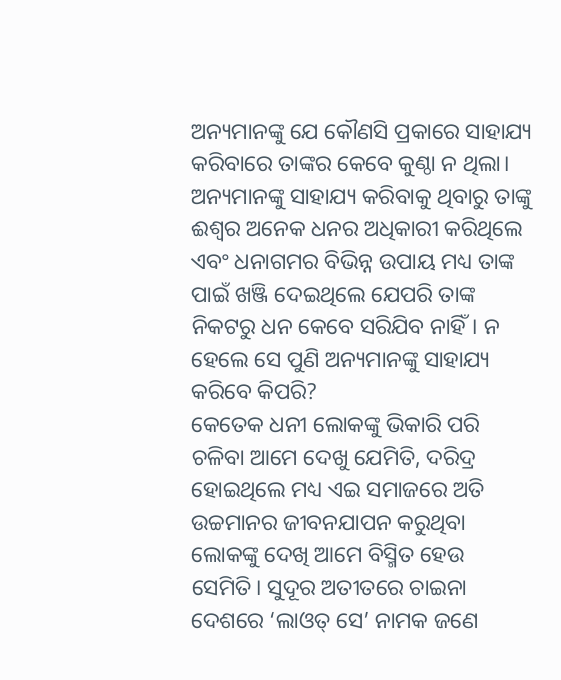ଅନ୍ୟମାନଙ୍କୁ ଯେ କୌଣସି ପ୍ରକାରେ ସାହାଯ୍ୟ କରିବାରେ ତାଙ୍କର କେବେ କୁଣ୍ଠା ନ ଥିଲା। ଅନ୍ୟମାନଙ୍କୁ ସାହାଯ୍ୟ କରିବାକୁ ଥିବାରୁ ତାଙ୍କୁ ଈଶ୍ୱର ଅନେକ ଧନର ଅଧିକାରୀ କରିଥିଲେ ଏବଂ ଧନାଗମର ବିଭିନ୍ନ ଉପାୟ ମଧ୍ୟ ତାଙ୍କ ପାଇଁ ଖଞ୍ଜି ଦେଇଥିଲେ ଯେପରି ତାଙ୍କ ନିକଟରୁ ଧନ କେବେ ସରିଯିବ ନାହିଁ। ନ ହେଲେ ସେ ପୁଣି ଅନ୍ୟମାନଙ୍କୁ ସାହାଯ୍ୟ କରିବେ କିପରି?
କେତେକ ଧନୀ ଲୋକଙ୍କୁ ଭିକାରି ପରି ଚଳିବା ଆମେ ଦେଖୁ ଯେମିତି, ଦରିଦ୍ର ହୋଇଥିଲେ ମଧ୍ୟ ଏଇ ସମାଜରେ ଅତି ଉଚ୍ଚମାନର ଜୀବନଯାପନ କରୁଥିବା ଲୋକଙ୍କୁ ଦେଖି ଆମେ ବିସ୍ମିତ ହେଉ ସେମିତି। ସୁଦୂର ଅତୀତରେ ଚାଇନା ଦେଶରେ ‘ଲାଓତ୍ ସେ’ ନାମକ ଜଣେ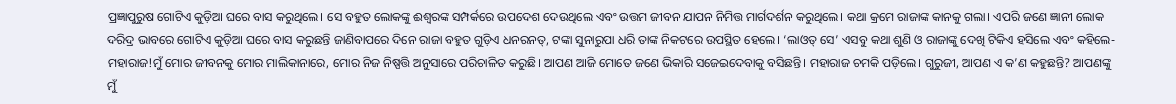ପ୍ରଜ୍ଞାପୁରୁଷ ଗୋଟିଏ କୁଡ଼ିଆ ଘରେ ବାସ କରୁଥିଲେ। ସେ ବହୁତ ଲୋକଙ୍କୁ ଈଶ୍ୱରଙ୍କ ସମ୍ପର୍କରେ ଉପଦେଶ ଦେଉଥିଲେ ଏବଂ ଉତ୍ତମ ଜୀବନ ଯାପନ ନିମିତ୍ତ ମାର୍ଗଦର୍ଶନ କରୁଥିଲେ। କଥା କ୍ରମେ ରାଜାଙ୍କ କାନକୁ ଗଲା। ଏପରି ଜଣେ ଜ୍ଞାନୀ ଲୋକ ଦରିଦ୍ର ଭାବରେ ଗୋଟିଏ କୁଡ଼ିଆ ଘରେ ବାସ କରୁଛନ୍ତି ଜାଣିବାପରେ ଦିନେ ରାଜା ବହୁତ ଗୁଡ଼ିଏ ଧନରନତ୍, ଟଙ୍କା ସୁନାରୁପା ଧରି ତାଙ୍କ ନିକଟରେ ଉପସ୍ଥିତ ହେଲେ। ‘ଲାଓତ୍ ସେ’ ଏସବୁ କଥା ଶୁଣି ଓ ରାଜାଙ୍କୁ ଦେଖି ଟିକିଏ ହସିଲେ ଏବଂ କହିଲେ- ମହାରାଜ!ମୁଁ ମୋର ଜୀବନକୁ ମୋର ମାଲିକାନାରେ, ମୋର ନିଜ ନିଷ୍ପତ୍ତି ଅନୁସାରେ ପରିଚାଳିତ କରୁଛି। ଆପଣ ଆଜି ମୋତେ ଜଣେ ଭିକାରି ସଜେଇଦେବାକୁ ବସିଛନ୍ତି। ମହାରାଜ ଚମକି ପଡ଼ିଲେ। ଗୁରୁଜୀ, ଆପଣ ଏ କ’ଣ କହୁଛନ୍ତି? ଆପଣଙ୍କୁ ମୁଁ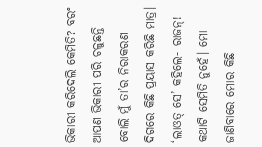ଭିକାରୀ କରିଦେଲି କେମିତି? ବରଂ ଆପଣ ଭିକାରୀ ପରି ଚଳୁଛନ୍ତି ବୋଲି ମୁଁ ତା’ର ନିରାକରଣ ଦିଗରେ କିଛି ପ୍ରୟାସ କରିଛି ମାତ୍ର।
‘ଲାଓତ୍ ସେ’ କହିଲେ- ରାଜନ୍! କଥାଟି ସେମିତି ନୁହେଁ। ମୋ ଜାଣିବାରେ ମୋର କିଛି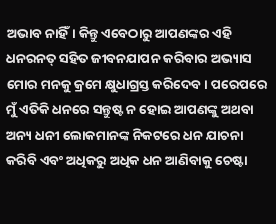ଅଭାବ ନାହିଁ। କିନ୍ତୁ ଏବେଠାରୁ ଆପଣଙ୍କର ଏହି ଧନରନତ୍ ସହିତ ଜୀବନଯାପନ କରିବାର ଅଭ୍ୟାସ ମୋର ମନକୁ କ୍ରମେ କ୍ଷୁଧାଗ୍ରସ୍ତ କରିଦେବ। ପରେପରେ ମୁଁ ଏତିକି ଧନରେ ସନ୍ତୁଷ୍ଟ ନ ହୋଇ ଆପଣଙ୍କୁ ଅଥବା ଅନ୍ୟ ଧନୀ ଲୋକମାନଙ୍କ ନିକଟରେ ଧନ ଯାଚନା କରିବି ଏବଂ ଅଧିକରୁ ଅଧିକ ଧନ ଆଣିବାକୁ ଚେଷ୍ଟା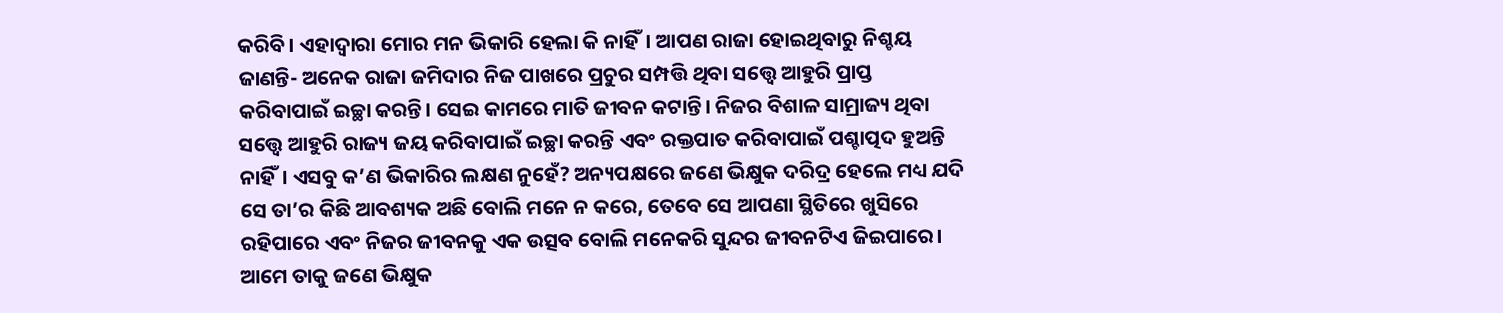କରିବି। ଏହାଦ୍ୱାରା ମୋର ମନ ଭିକାରି ହେଲା କି ନାହିଁ। ଆପଣ ରାଜା ହୋଇଥିବାରୁ ନିଶ୍ଚୟ ଜାଣନ୍ତି- ଅନେକ ରାଜା ଜମିଦାର ନିଜ ପାଖରେ ପ୍ରଚୁର ସମ୍ପତ୍ତି ଥିବା ସତ୍ତ୍ୱେ ଆହୁରି ପ୍ରାପ୍ତ କରିବାପାଇଁ ଇଚ୍ଛା କରନ୍ତି। ସେଇ କାମରେ ମାତି ଜୀବନ କଟାନ୍ତି। ନିଜର ବିଶାଳ ସାମ୍ରାଜ୍ୟ ଥିବା ସତ୍ତ୍ୱେ ଆହୁରି ରାଜ୍ୟ ଜୟ କରିବାପାଇଁ ଇଚ୍ଛା କରନ୍ତି ଏବଂ ରକ୍ତପାତ କରିବାପାଇଁ ପଶ୍ଚାତ୍ପଦ ହୁଅନ୍ତି ନାହିଁ। ଏସବୁ କ’ଣ ଭିକାରିର ଲକ୍ଷଣ ନୁହେଁ? ଅନ୍ୟପକ୍ଷରେ ଜଣେ ଭିକ୍ଷୁକ ଦରିଦ୍ର ହେଲେ ମଧ୍ୟ ଯଦି ସେ ତା’ର କିଛି ଆବଶ୍ୟକ ଅଛି ବୋଲି ମନେ ନ କରେ, ତେବେ ସେ ଆପଣା ସ୍ଥିତିରେ ଖୁସିରେ ରହିପାରେ ଏବଂ ନିଜର ଜୀବନକୁ ଏକ ଉତ୍ସବ ବୋଲି ମନେକରି ସୁନ୍ଦର ଜୀବନଟିଏ ଜିଇପାରେ। ଆମେ ତାକୁ ଜଣେ ଭିକ୍ଷୁକ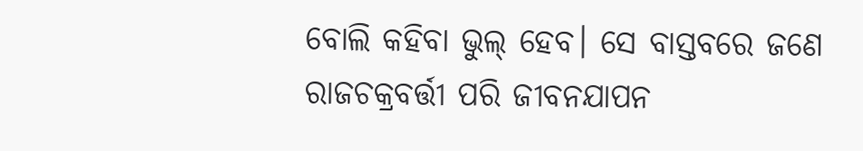ବୋଲି କହିବା ଭୁଲ୍ ହେବ। ସେ ବାସ୍ତବରେ ଜଣେ ରାଜଚକ୍ରବର୍ତ୍ତୀ ପରି ଜୀବନଯାପନ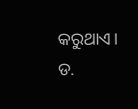କରୁଥାଏ।
ଡ.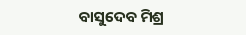ବାସୁଦେବ ମିଶ୍ର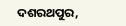ଦଶରଥପୁର,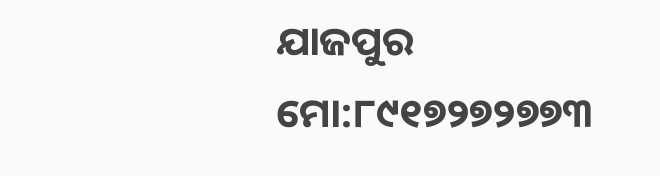ଯାଜପୁର
ମୋ:୮୯୧୭୨୭୨୭୭୩